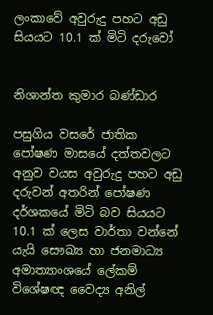ලංකාවේ අවුරුදු පහට අඩු සියයට 10.1 ක් මිටි දරුවෝ


නිශාන්ත කුමාර බණ්ඩාර

පසුගිය වසරේ ජාතික පෝෂණ මාසයේ දත්තවලට අනුව වයස අවුරුදු පහට අඩු දරුවන් අතරින් පෝෂණ දර්ශකයේ මිටි බව සියයට 10.1 ක් ලෙස වාර්තා වන්නේ යැයි සෞඛ්‍ය හා ජනමාධ්‍ය අමාත්‍යාංශයේ ලේකම් විශේෂඥ වෛද්‍ය අනිල්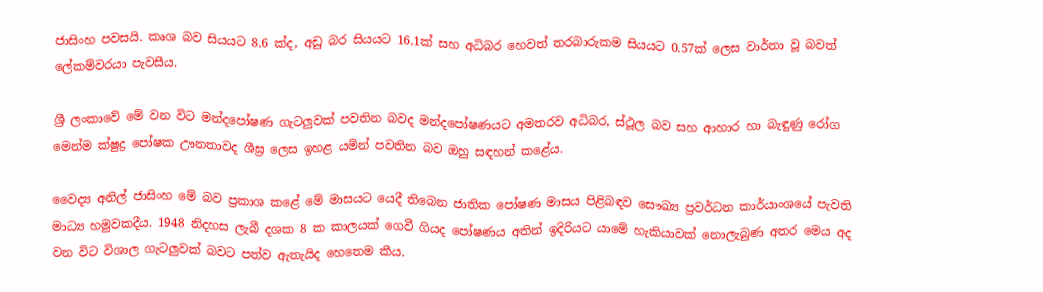ජාසිංහ පවසයි. කෘශ බව සියයට 8.6 ක්ද, අඩු බර සියයට 16.1ක් සහ අධිබර හෙවත් තරබාරුකම සියයට 0.57ක් ලෙස වාර්තා වූ බවත් ලේකම්වරයා පැවසීය.

ශ්‍රී ලංකාවේ මේ වන විට මන්දපෝෂණ ගැටලු‍වක් පවතින බවද මන්දපෝෂණයට අමතරව අධිබර, ස්ථූල බව සහ ආහාර හා බැඳුණු රෝග මෙන්ම ක්ෂුද්‍ර පෝෂක ඌනතාවද ශීඝ්‍ර ලෙස ඉහළ යමින් පවතින බව ඔහු සඳහන් කළේය.

වෛද්‍ය අනිල් ජාසිංහ මේ බව ප්‍රකාශ කළේ මේ මාසයට යෙදී තිබෙන ජාතික පෝෂණ මාසය පිළිබඳව සෞඛ්‍ය ප්‍රවර්ධන කාර්යාංශයේ පැවති මාධ්‍ය හමුවකදීය. 1948 නිදහස ලැබී දශක 8 ක කාලයක් ගෙවී ගියද පෝෂණය අතින් ඉදිරියට යාමේ හැකියාවක් නොලැබුණ අතර මෙය අද වන විට විශාල ගැටලු‍වක් බවට පත්ව ඇතැයිද හෙතෙම කීය.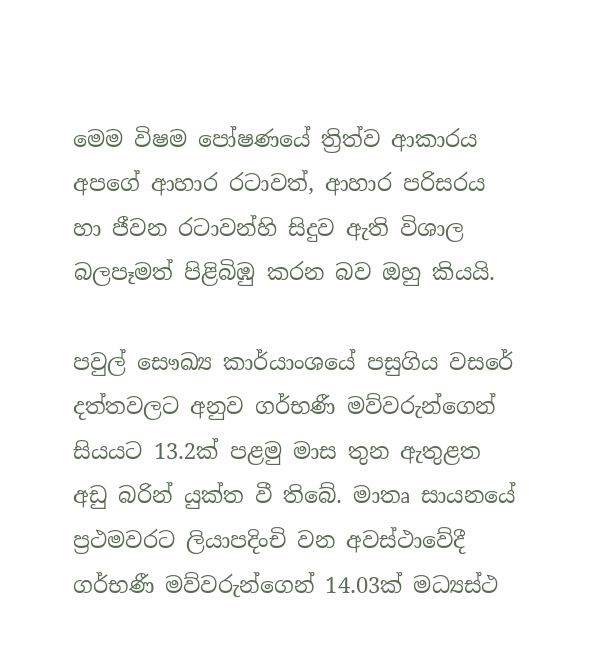මෙම විෂම පෝෂණයේ ත්‍රිත්ව ආකාරය අපගේ ආහාර රටාවත්, ආහාර පරිසරය හා ජීවන රටාවන්හි සිදුව ඇති විශාල බලපෑමත් පිළිබිඹු කරන බව ඔහු කියයි.

පවුල් සෞඛ්‍ය කාර්යාංශයේ පසුගිය වසරේ දත්තවලට අනුව ගර්භණී මව්වරුන්ගෙන් සියයට 13.2ක් පළමු මාස තුන ඇතුළත අඩු බරින් යුක්ත වී තිබේ. මාතෘ සායනයේ ප්‍රථමවරට ලියාපදිංචි වන අවස්ථාවේදී ගර්භණී මව්වරුන්ගෙන් 14.03ක් මධ්‍යස්ථ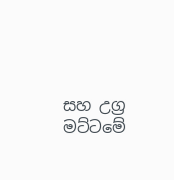සහ උග්‍ර මට්ටමේ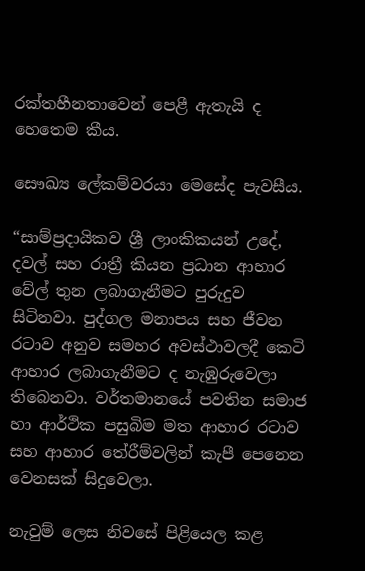රක්තහීනතාවෙන් පෙළී ඇතැයි ද හෙතෙම කීය.

සෞඛ්‍ය ලේකම්වරයා මෙසේද පැවසීය.

“සාම්ප්‍රදායිකව ශ්‍රී ලාංකිකයන් උදේ, දවල් සහ රාත්‍රී කියන ප්‍රධාන ආහාර වේල් තුන ලබාගැනීමට පුරුදුව සිටිනවා. පුද්ගල මනාපය සහ ජීවන රටාව අනුව සමහර අවස්ථාවලදී කෙටි ආහාර ලබාගැනීමට ද නැඹුරුවෙලා තිබෙනවා. වර්තමානයේ පවතින සමාජ හා ආර්ථික පසුබිම මත ආහාර රටාව සහ ආහාර තේරීම්වලින් කැපී පෙනෙන වෙනසක් සිදුවෙලා.

නැවුම් ලෙස නිවසේ පිළියෙල කළ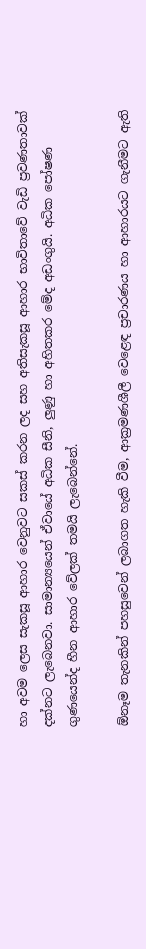හා අවම ලෙස සැකසූ ආහාර වෙනුවට සකස් කරන ලද සහ අතිසැකසූ ආහාර භාවිතාවේ වැඩි ප්‍රවණතාවක් දක්නට ලැබෙනවා. සාමාන්‍යයෙන් ඒවායේ අධික සීනි, ලු‍ණු හා අහිතකර මේද අඩංගුයි. අධික පෝෂණ ගුණයෙන්ද හීන ආහාර වේලක් තමයි ලැබෙන්නේ.

ඕනෑම තැනකින් පහසුවෙන් ලබාගත හැකි වීම, ආක්‍රමණශීලී වෙළෙඳ ප්‍රචාරණය හා ආහාරයට ගැනීමට ඇති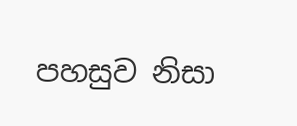පහසුව නිසා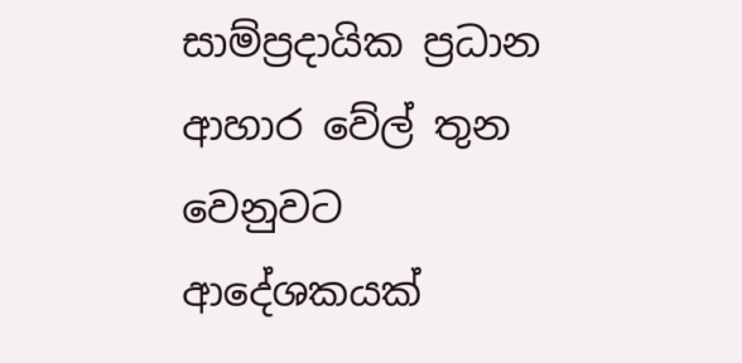සාම්ප්‍රදායික ප්‍රධාන ආහාර වේල් තුන වෙනුවට ආදේශකයක්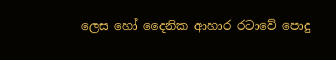ලෙස හෝ දෛනික ආහාර රටාවේ පොදු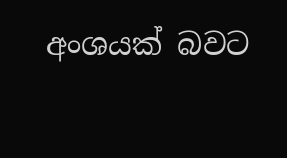අංශයක් බවට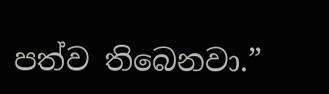පත්ව තිබෙනවා.”